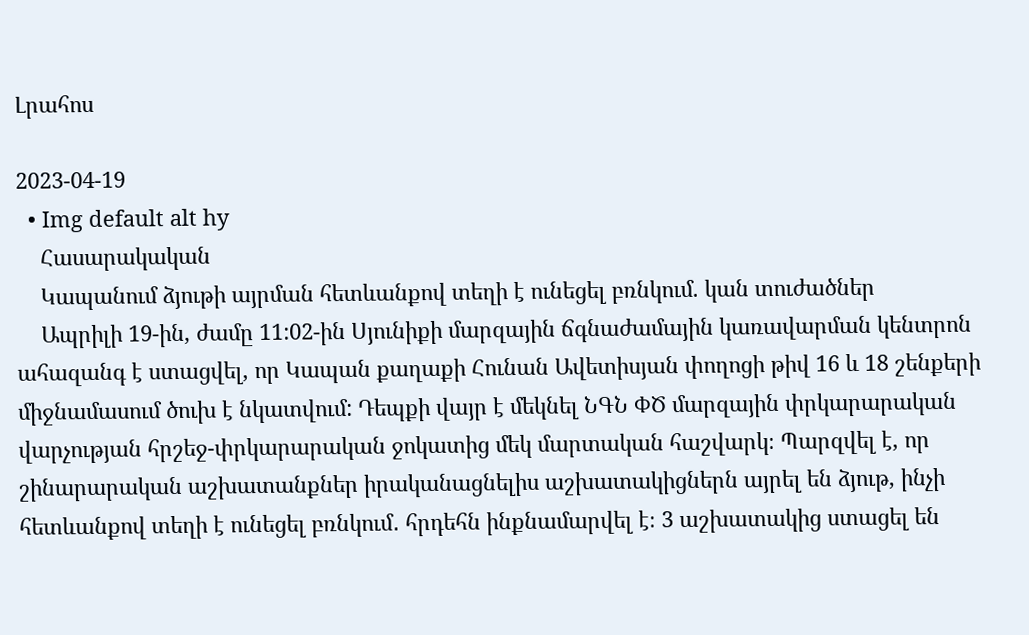Լրահոս

2023-04-19
  • Img default alt hy
    Հասարակական
    Կապանում ձյութի այրման հետևանքով տեղի է ունեցել բռնկում. կան տուժածներ
    Ապրիլի 19-ին, ժամը 11:02-ին Սյունիքի մարզային ճգնաժամային կառավարման կենտրոն ահազանգ է ստացվել, որ Կապան քաղաքի Հունան Ավետիսյան փողոցի թիվ 16 և 18 շենքերի միջնամասում ծուխ է նկատվում: Դեպքի վայր է մեկնել ՆԳՆ ՓԾ մարզային փրկարարական վարչության հրշեջ-փրկարարական ջոկատից մեկ մարտական հաշվարկ։ Պարզվել է, որ շինարարական աշխատանքներ իրականացնելիս աշխատակիցներն այրել են ձյութ, ինչի հետևանքով տեղի է ունեցել բռնկում․ հրդեհն ինքնամարվել է։ 3 աշխատակից ստացել են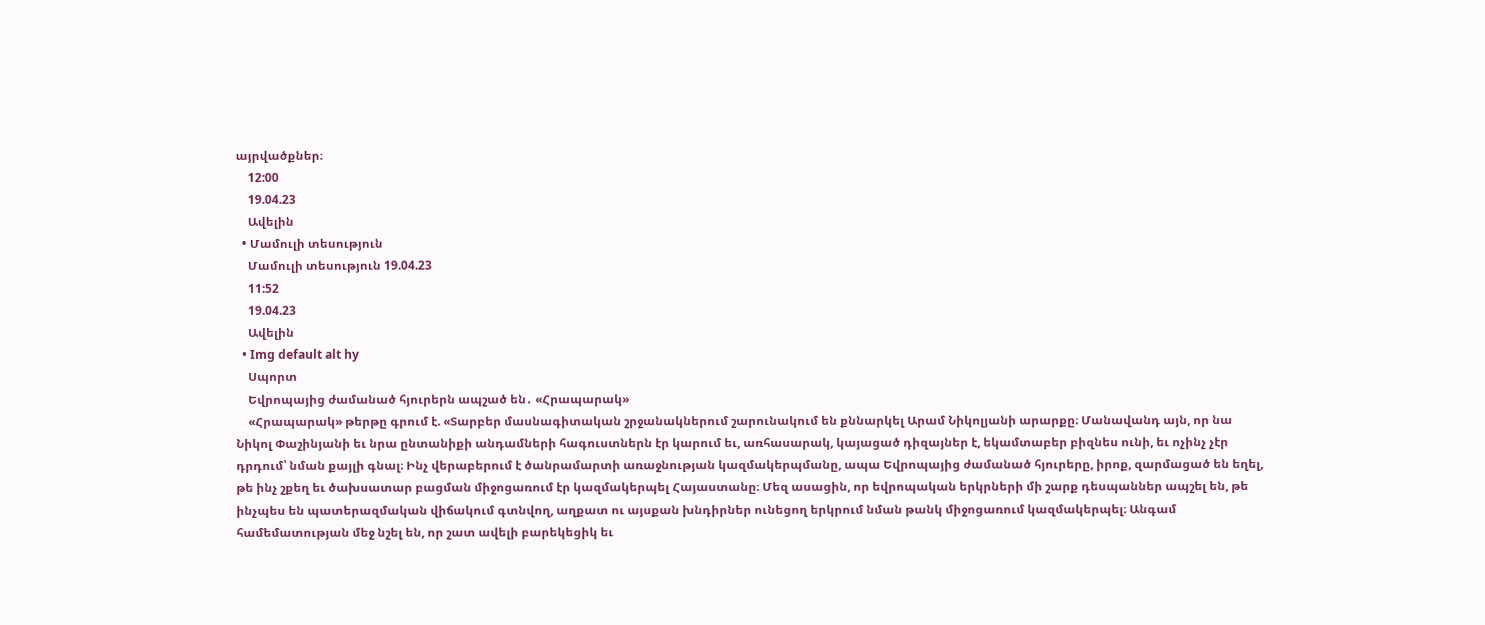այրվածքներ։
    12:00
    19.04.23
    Ավելին
  • Մամուլի տեսություն
    Մամուլի տեսություն 19.04.23
    11:52
    19.04.23
    Ավելին
  • Img default alt hy
    Սպորտ
    Եվրոպայից ժամանած հյուրերն ապշած են․ «Հրապարակ»
    «Հրապարակ» թերթը գրում է. «Տարբեր մասնագիտական շրջանակներում շարունակում են քննարկել Արամ Նիկոլյանի արարքը։ Մանավանդ այն, որ նա Նիկոլ Փաշինյանի եւ նրա ընտանիքի անդամների հագուստներն էր կարում եւ, առհասարակ, կայացած դիզայներ է, եկամտաբեր բիզնես ունի, եւ ոչինչ չէր դրդում՝ նման քայլի գնալ։ Ինչ վերաբերում է ծանրամարտի առաջնության կազմակերպմանը, ապա Եվրոպայից ժամանած հյուրերը, իրոք, զարմացած են եղել, թե ինչ շքեղ եւ ծախսատար բացման միջոցառում էր կազմակերպել Հայաստանը։ Մեզ ասացին, որ եվրոպական երկրների մի շարք դեսպաններ ապշել են, թե ինչպես են պատերազմական վիճակում գտնվող, աղքատ ու այսքան խնդիրներ ունեցող երկրում նման թանկ միջոցառում կազմակերպել։ Անգամ համեմատության մեջ նշել են, որ շատ ավելի բարեկեցիկ եւ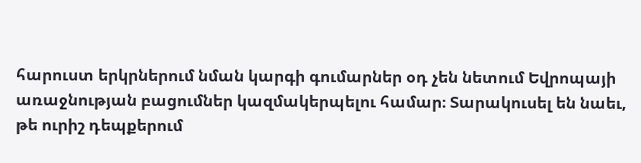հարուստ երկրներում նման կարգի գումարներ օդ չեն նետում Եվրոպայի առաջնության բացումներ կազմակերպելու համար։ Տարակուսել են նաեւ, թե ուրիշ դեպքերում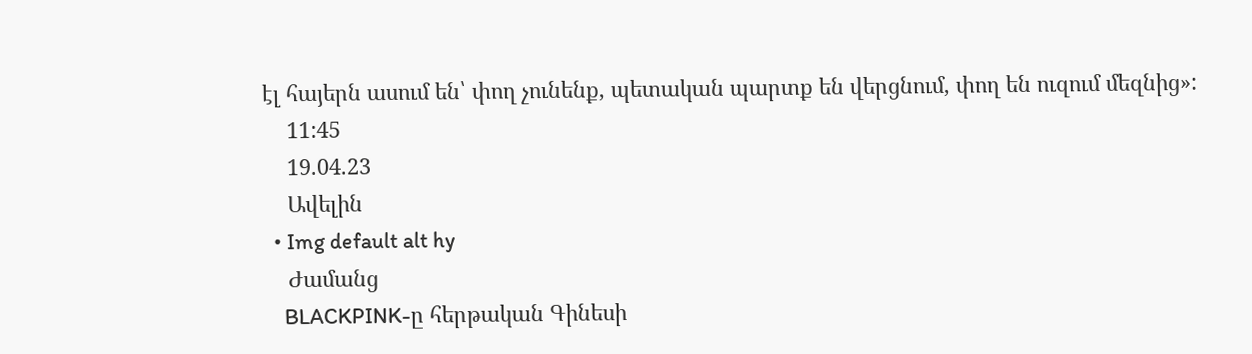էլ հայերն ասում են՝ փող չունենք, պետական պարտք են վերցնում, փող են ուզում մեզնից»:
    11:45
    19.04.23
    Ավելին
  • Img default alt hy
    Ժամանց
    BLACKPINK-ը հերթական Գինեսի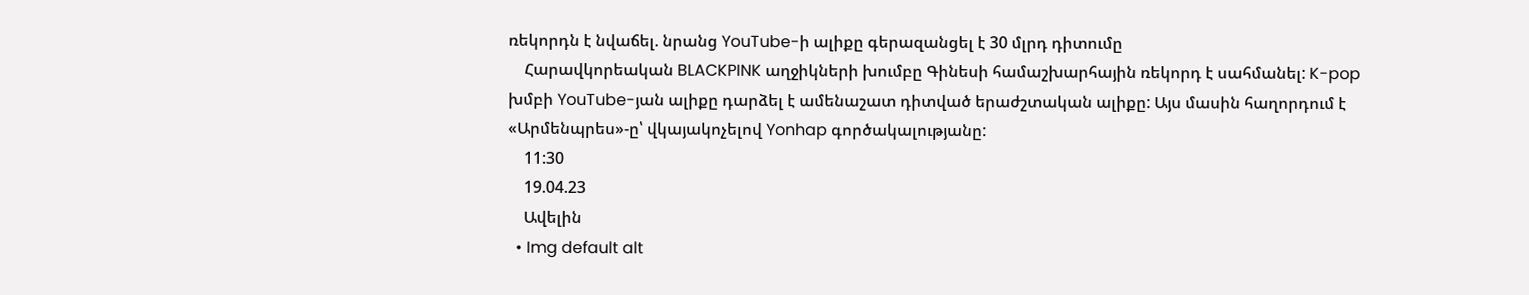ռեկորդն է նվաճել. նրանց YouTube-ի ալիքը գերազանցել է 30 մլրդ դիտումը
    Հարավկորեական BLACKPINK աղջիկների խումբը Գինեսի համաշխարհային ռեկորդ է սահմանել: K-pop խմբի YouTube-յան ալիքը դարձել է ամենաշատ դիտված երաժշտական ալիքը: Այս մասին հաղորդում է «Արմենպրես»-ը՝ վկայակոչելով Yonhap գործակալությանը:
    11:30
    19.04.23
    Ավելին
  • Img default alt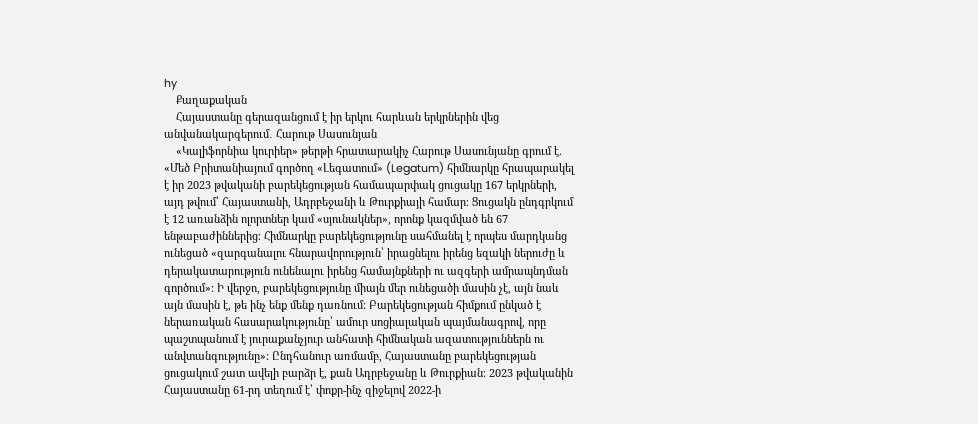hy
    Քաղաքական
    Հայաստանը գերազանցում է իր երկու հարևան երկրներին վեց անվանակարգերում․ Հարութ Սասունյան
    «Կալիֆորնիա կուրիեր» թերթի հրատարակիչ Հարութ Սասունյանը գրում է. «Մեծ Բրիտանիայում գործող «Լեգատում» (Legatum) հիմնարկը հրապարակել է իր 2023 թվականի բարեկեցության համապարփակ ցուցակը 167 երկրների, այդ թվում՝ Հայաստանի, Ադրբեջանի և Թուրքիայի համար։ Ցուցակն ընդգրկում է 12 առանձին ոլորտներ կամ «սյունակներ», որոնք կազմված են 67 ենթաբաժիններից։ Հիմնարկը բարեկեցությունը սահմանել է որպես մարդկանց ունեցած «զարգանալու հնարավորություն՝ իրացնելու իրենց եզակի ներուժը և դերակատարություն ունենալու իրենց համայնքների ու ազգերի ամրապնդման գործում»: Ի վերջո, բարեկեցությունը միայն մեր ունեցածի մասին չէ, այն նաև այն մասին է, թե ինչ ենք մենք դառնում: Բարեկեցության հիմքում ընկած է ներառական հասարակությունը՝ ամուր սոցիալական պայմանագրով, որը պաշտպանում է յուրաքանչյուր անհատի հիմնական ազատություններն ու անվտանգությունը»: Ընդհանուր առմամբ, Հայաստանը բարեկեցության ցուցակում շատ ավելի բարձր է, քան Ադրբեջանը և Թուրքիան։ 2023 թվականին Հայաստանը 61-րդ տեղում է՝ փոքր-ինչ զիջելով 2022-ի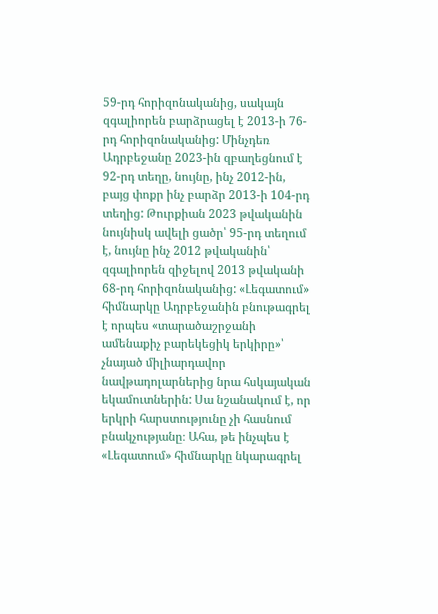59-րդ հորիզոնականից, սակայն զգալիորեն բարձրացել է 2013-ի 76-րդ հորիզոնականից: Մինչդեռ Ադրբեջանը 2023-ին զբաղեցնում է 92-րդ տեղը, նույնը, ինչ 2012-ին, բայց փոքր ինչ բարձր 2013-ի 104-րդ տեղից: Թուրքիան 2023 թվականին նույնիսկ ավելի ցածր՝ 95-րդ տեղում է, նույնը ինչ 2012 թվականին՝ զգալիորեն զիջելով 2013 թվականի 68-րդ հորիզոնականից: «Լեգատում» հիմնարկը Ադրբեջանին բնութագրել է որպես «տարածաշրջանի ամենաքիչ բարեկեցիկ երկիրը»՝ չնայած միլիարդավոր նավթադոլարներից նրա հսկայական եկամուտներին: Սա նշանակում է, որ երկրի հարստությունը չի հասնում բնակչությանը։ Ահա, թե ինչպես է «Լեգատում» հիմնարկը նկարագրել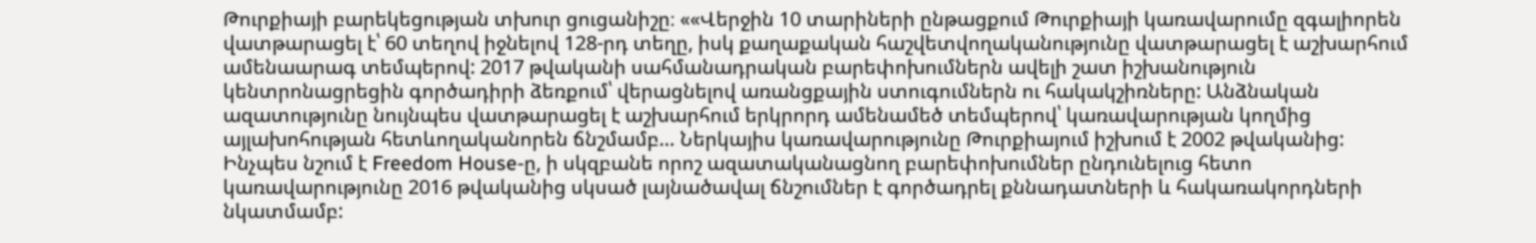Թուրքիայի բարեկեցության տխուր ցուցանիշը։ ««Վերջին 10 տարիների ընթացքում Թուրքիայի կառավարումը զգալիորեն վատթարացել է՝ 60 տեղով իջնելով 128-րդ տեղը, իսկ քաղաքական հաշվետվողականությունը վատթարացել է աշխարհում ամենաարագ տեմպերով: 2017 թվականի սահմանադրական բարեփոխումներն ավելի շատ իշխանություն կենտրոնացրեցին գործադիրի ձեռքում՝ վերացնելով առանցքային ստուգումներն ու հակակշիռները: Անձնական ազատությունը նույնպես վատթարացել է աշխարհում երկրորդ ամենամեծ տեմպերով՝ կառավարության կողմից այլախոհության հետևողականորեն ճնշմամբ… Ներկայիս կառավարությունը Թուրքիայում իշխում է 2002 թվականից: Ինչպես նշում է Freedom House-ը, ի սկզբանե որոշ ազատականացնող բարեփոխումներ ընդունելուց հետո կառավարությունը 2016 թվականից սկսած լայնածավալ ճնշումներ է գործադրել քննադատների և հակառակորդների նկատմամբ: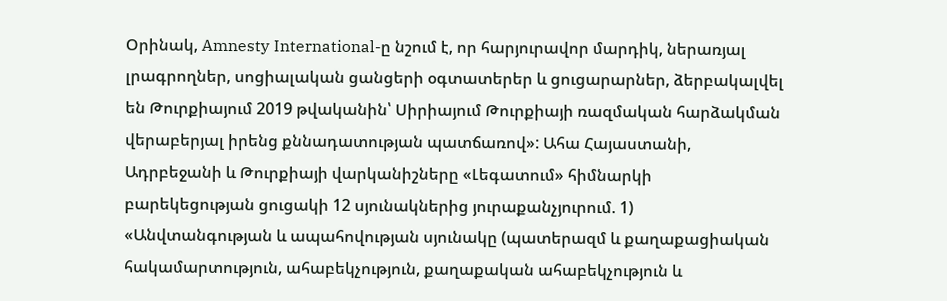Օրինակ, Amnesty International-ը նշում է, որ հարյուրավոր մարդիկ, ներառյալ լրագրողներ, սոցիալական ցանցերի օգտատերեր և ցուցարարներ, ձերբակալվել են Թուրքիայում 2019 թվականին՝ Սիրիայում Թուրքիայի ռազմական հարձակման վերաբերյալ իրենց քննադատության պատճառով»: Ահա Հայաստանի, Ադրբեջանի և Թուրքիայի վարկանիշները «Լեգատում» հիմնարկի  բարեկեցության ցուցակի 12 սյունակներից յուրաքանչյուրում. 1) «Անվտանգության և ապահովության սյունակը (պատերազմ և քաղաքացիական հակամարտություն, ահաբեկչություն, քաղաքական ահաբեկչություն և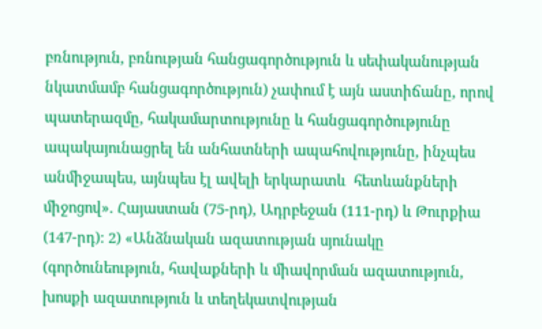բռնություն, բռնության հանցագործություն և սեփականության նկատմամբ հանցագործություն) չափում է այն աստիճանը, որով պատերազմը, հակամարտությունը և հանցագործությունը ապակայունացրել են անհատների ապահովությունը, ինչպես անմիջապես, այնպես էլ ավելի երկարատև  հետևանքների միջոցով». Հայաստան (75-րդ), Ադրբեջան (111-րդ) և Թուրքիա (147-րդ): 2) «Անձնական ազատության սյունակը (գործունեություն, հավաքների և միավորման ազատություն, խոսքի ազատություն և տեղեկատվության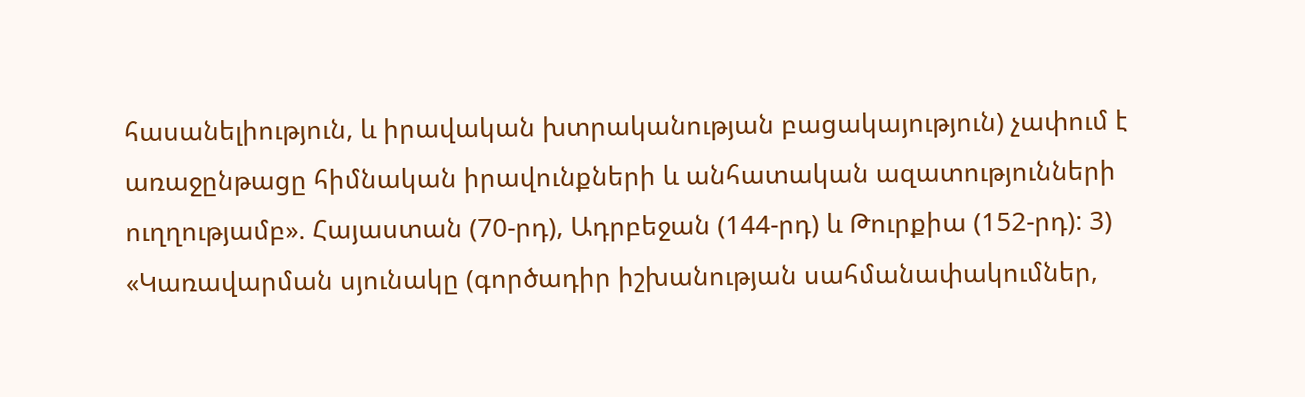հասանելիություն, և իրավական խտրականության բացակայություն) չափում է առաջընթացը հիմնական իրավունքների և անհատական ազատությունների ուղղությամբ». Հայաստան (70-րդ), Ադրբեջան (144-րդ) և Թուրքիա (152-րդ): 3) «Կառավարման սյունակը (գործադիր իշխանության սահմանափակումներ,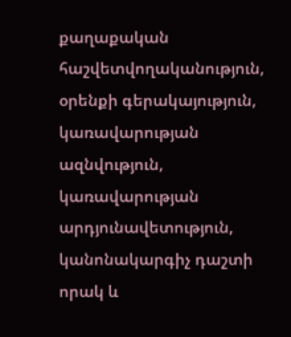քաղաքական հաշվետվողականություն, օրենքի գերակայություն, կառավարության ազնվություն, կառավարության արդյունավետություն, կանոնակարգիչ դաշտի որակ և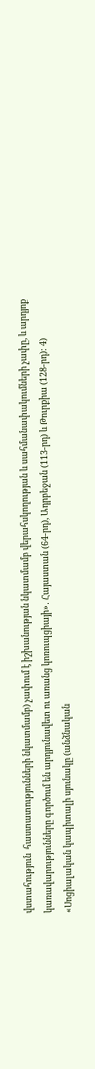վստահություն  հաստատությունների նկատմամբ) չափում է իշխանության նկատմամբ վերահսկողության և սահմանափակումների չափը, և արդյոք կառավարությունները գործում են արդյունավետ ու առանց կոռուպցիայի»․ Հայաստան (64-րդ), Ադրբեջան (113-րդ) և Թուրքիա (128-րդ): 4) «Սոցիալական կապիտալի սյունակը (անձնական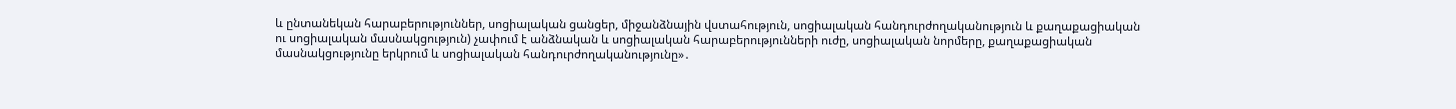և ընտանեկան հարաբերություններ, սոցիալական ցանցեր, միջանձնային վստահություն, սոցիալական հանդուրժողականություն և քաղաքացիական ու սոցիալական մասնակցություն) չափում է անձնական և սոցիալական հարաբերությունների ուժը, սոցիալական նորմերը, քաղաքացիական մասնակցությունը երկրում և սոցիալական հանդուրժողականությունը»․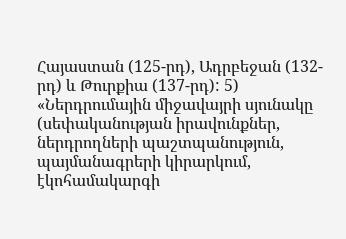Հայաստան (125-րդ), Ադրբեջան (132-րդ) և Թուրքիա (137-րդ): 5) «Ներդրումային միջավայրի սյունակը (սեփականության իրավունքներ, ներդրողների պաշտպանություն, պայմանագրերի կիրարկում, էկոհամակարգի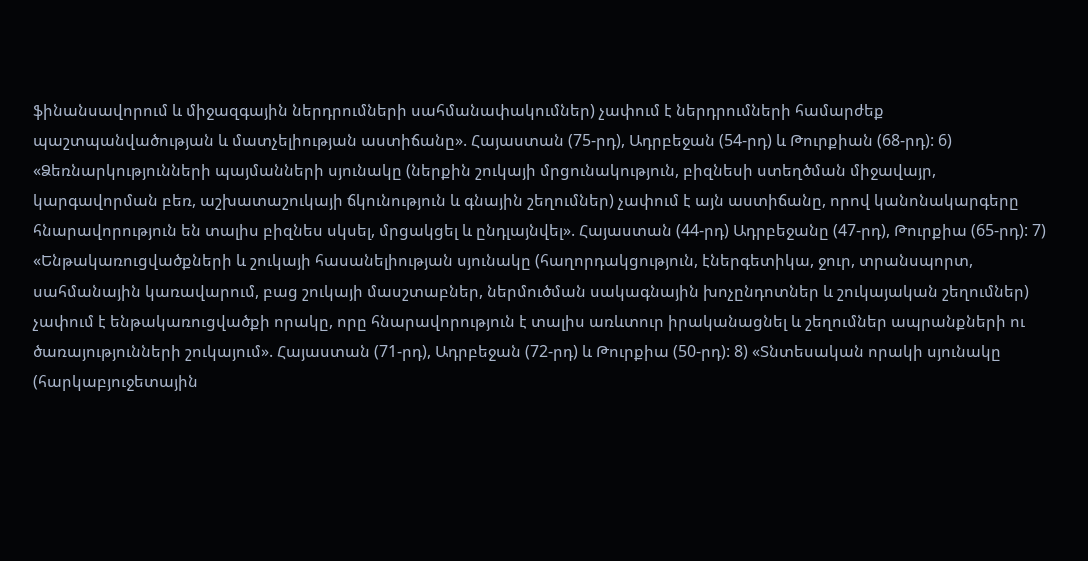ֆինանսավորում և միջազգային ներդրումների սահմանափակումներ) չափում է ներդրումների համարժեք պաշտպանվածության և մատչելիության աստիճանը». Հայաստան (75-րդ), Ադրբեջան (54-րդ) և Թուրքիան (68-րդ): 6) «Ձեռնարկությունների պայմանների սյունակը (ներքին շուկայի մրցունակություն, բիզնեսի ստեղծման միջավայր, կարգավորման բեռ, աշխատաշուկայի ճկունություն և գնային շեղումներ) չափում է այն աստիճանը, որով կանոնակարգերը հնարավորություն են տալիս բիզնես սկսել, մրցակցել և ընդլայնվել». Հայաստան (44-րդ) Ադրբեջանը (47-րդ), Թուրքիա (65-րդ): 7) «Ենթակառուցվածքների և շուկայի հասանելիության սյունակը (հաղորդակցություն, էներգետիկա, ջուր, տրանսպորտ, սահմանային կառավարում, բաց շուկայի մասշտաբներ, ներմուծման սակագնային խոչընդոտներ և շուկայական շեղումներ) չափում է ենթակառուցվածքի որակը, որը հնարավորություն է տալիս առևտուր իրականացնել և շեղումներ ապրանքների ու ծառայությունների շուկայում». Հայաստան (71-րդ), Ադրբեջան (72-րդ) և Թուրքիա (50-րդ): 8) «Տնտեսական որակի սյունակը (հարկաբյուջետային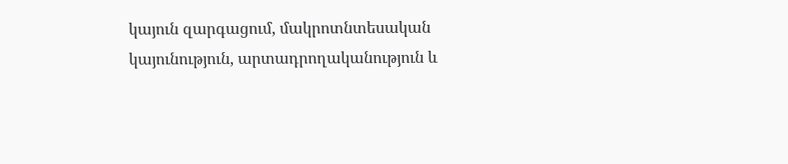կայուն զարգացում, մակրոտնտեսական կայունություն, արտադրողականություն և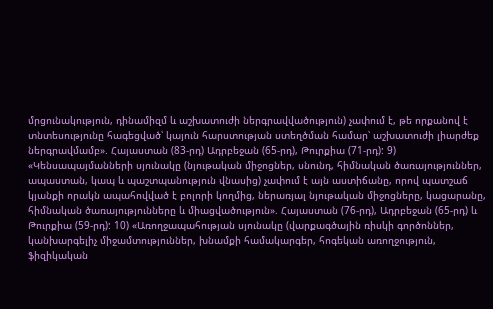մրցունակություն, դինամիզմ և աշխատուժի ներգրավվածություն) չափում է, թե որքանով է տնտեսությունը հագեցված՝ կայուն հարստության ստեղծման համար՝ աշխատուժի լիարժեք ներգրավմամբ». Հայաստան (83-րդ) Ադրբեջան (65-րդ), Թուրքիա (71-րդ): 9) «Կենսապայմանների սյունակը (նյութական միջոցներ, սնունդ, հիմնական ծառայություններ, ապաստան, կապ և պաշտպանություն վնասից) չափում է այն աստիճանը, որով պատշաճ կյանքի որակն ապահովված է բոլորի կողմից, ներառյալ նյութական միջոցները, կացարանը, հիմնական ծառայությունները և միացվածություն». Հայաստան (76-րդ), Ադրբեջան (65-րդ) և Թուրքիա (59-րդ): 10) «Առողջապահության սյունակը (վարքագծային ռիսկի գործոններ, կանխարգելիչ միջամտություններ, խնամքի համակարգեր, հոգեկան առողջություն, ֆիզիկական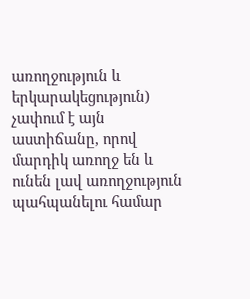առողջություն և երկարակեցություն) չափում է այն աստիճանը, որով մարդիկ առողջ են և ունեն լավ առողջություն պահպանելու համար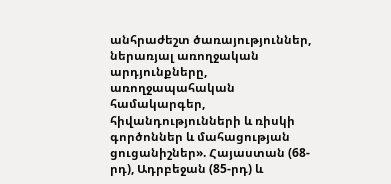անհրաժեշտ ծառայություններ, ներառյալ առողջական արդյունքները, առողջապահական համակարգեր, հիվանդությունների և ռիսկի գործոններ և մահացության ցուցանիշներ». Հայաստան (68-րդ), Ադրբեջան (85-րդ) և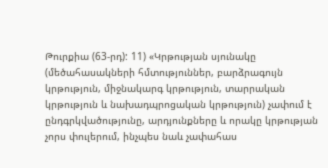Թուրքիա (63-րդ): 11) «Կրթության սյունակը (մեծահասակների հմտություններ, բարձրագույն կրթություն, միջնակարգ կրթություն, տարրական կրթություն և նախադպրոցական կրթություն) չափում է ընդգրկվածությունը, արդյունքները և որակը կրթության չորս փուլերում, ինչպես նաև չափահաս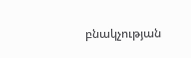բնակչության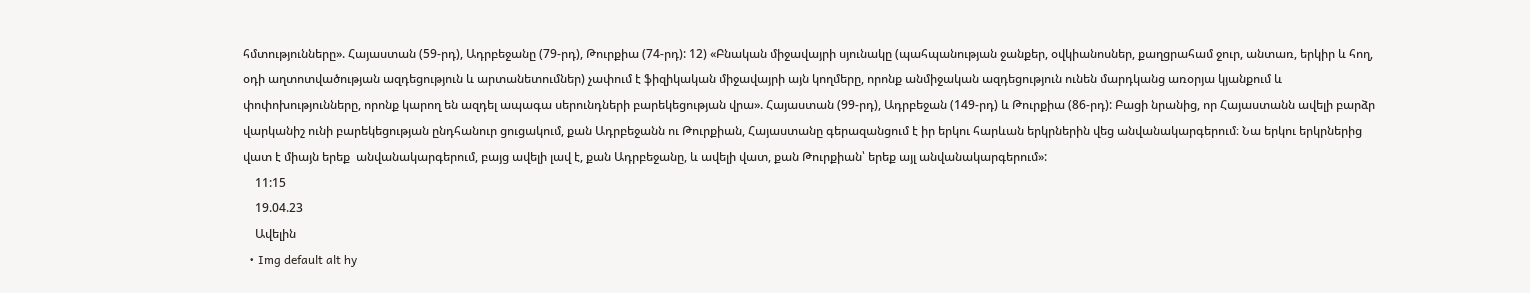հմտությունները». Հայաստան (59-րդ), Ադրբեջանը (79-րդ), Թուրքիա (74-րդ): 12) «Բնական միջավայրի սյունակը (պահպանության ջանքեր, օվկիանոսներ, քաղցրահամ ջուր, անտառ, երկիր և հող, օդի աղտոտվածության ազդեցություն և արտանետումներ) չափում է ֆիզիկական միջավայրի այն կողմերը, որոնք անմիջական ազդեցություն ունեն մարդկանց առօրյա կյանքում և փոփոխությունները, որոնք կարող են ազդել ապագա սերունդների բարեկեցության վրա». Հայաստան (99-րդ), Ադրբեջան (149-րդ) և Թուրքիա (86-րդ): Բացի նրանից, որ Հայաստանն ավելի բարձր վարկանիշ ունի բարեկեցության ընդհանուր ցուցակում, քան Ադրբեջանն ու Թուրքիան, Հայաստանը գերազանցում է իր երկու հարևան երկրներին վեց անվանակարգերում։ Նա երկու երկրներից վատ է միայն երեք  անվանակարգերում, բայց ավելի լավ է, քան Ադրբեջանը, և ավելի վատ, քան Թուրքիան՝ երեք այլ անվանակարգերում»:
    11:15
    19.04.23
    Ավելին
  • Img default alt hy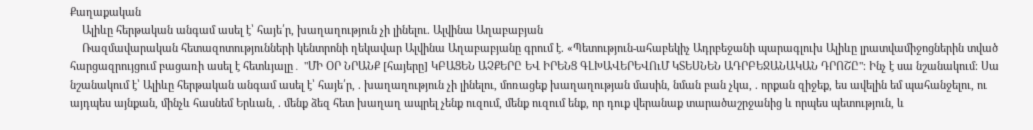Քաղաքական
    Ալիևը հերթական անգամ ասել է՝ հայե՛ր, խաղաղություն չի լինելու. Ալվինա Աղաբաբյան
    Ռազմավարական հետազոտությունների կենտրոնի ղեկավար Ալվինա Աղաբաբյանը գրում է. «Պետություն-ահաբեկիչ Ադրբեջանի պարագլուխ Ալիևը լրատվամիջոցներին տված հարցազրույցում բացառի ասել է հետևյալը․ "ՄԻ ՕՐ ՆՐԱՆՔ [հայերը] ԿԲԱՑԵՆ ԱՉՔԵՐԸ ԵՎ ԻՐԵՆՑ ԳԼԽԱՎԵՐԵՎՈւՄ ԿՏԵՍՆԵՆ ԱԴՐԲԵՋԱՆԱԿԱՆ ԴՐՈՇԸ"։ Ինչ է սա նշանակում։ Սա նշանակում է՝ Ալիևը հերթական անգամ ասել է՝ հայե՛ր, . խաղաղություն չի լինելու, մոռացեք խաղաղության մասին, նման բան չկա, . որքան զիջեք, ես ավելին եմ պահանջելու, ու այդպես այնքան, մինչև հասնեմ Երևան, . մենք ձեզ հետ խաղաղ ապրել չենք ուզում, մենք ուզում ենք, որ դուք վերանաք տարածաշրջանից և որպես պետություն, և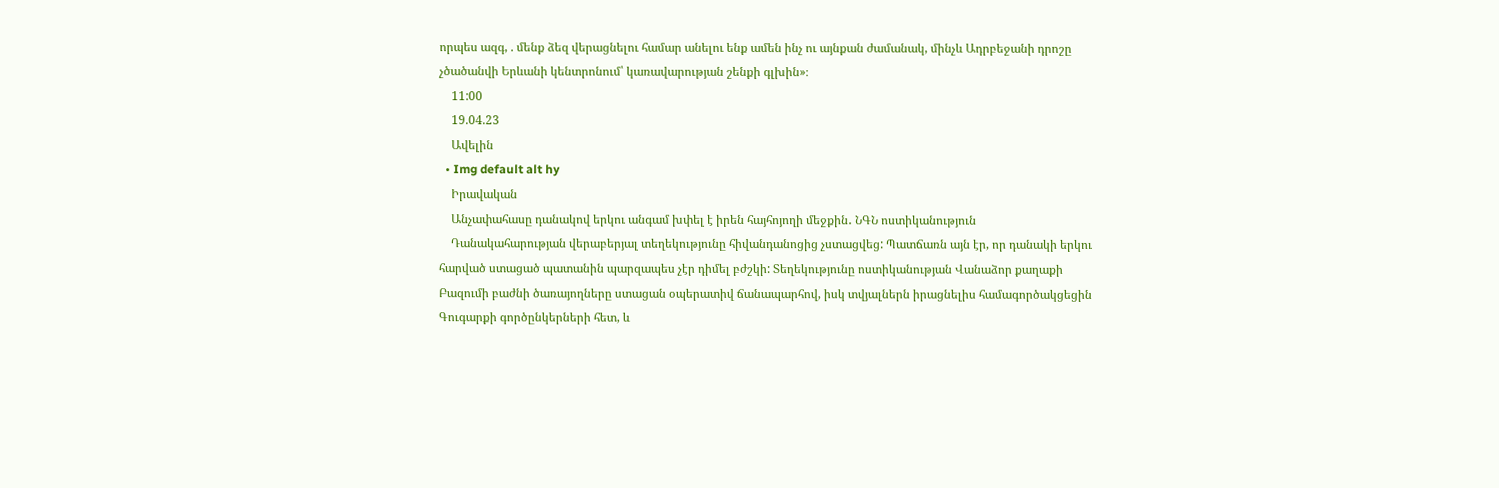որպես ազգ, . մենք ձեզ վերացնելու համար անելու ենք ամեն ինչ ու այնքան ժամանակ, մինչև Ադրբեջանի դրոշը չծածանվի Երևանի կենտրոնում՝ կառավարության շենքի գլխին»։
    11:00
    19.04.23
    Ավելին
  • Img default alt hy
    Իրավական
    Անչափահասը դանակով երկու անգամ խփել է իրեն հայհոյողի մեջքին․ ՆԳՆ ոստիկանություն
    Դանակահարության վերաբերյալ տեղեկությունը հիվանդանոցից չստացվեց: Պատճառն այն էր, որ դանակի երկու հարված ստացած պատանին պարզապես չէր դիմել բժշկի: Տեղեկությունը ոստիկանության Վանաձոր քաղաքի Բազումի բաժնի ծառայողները ստացան օպերատիվ ճանապարհով, իսկ տվյալներն իրացնելիս համագործակցեցին Գուգարքի գործընկերների հետ, և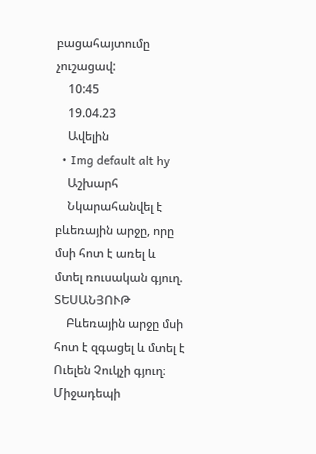բացահայտումը չուշացավ:
    10:45
    19.04.23
    Ավելին
  • Img default alt hy
    Աշխարհ
    Նկարահանվել է բևեռային արջը, որը մսի հոտ է առել և մտել ռուսական գյուղ. ՏԵՍԱՆՅՈՒԹ
    Բևեռային արջը մսի հոտ է զգացել և մտել է Ուելեն Չուկչի գյուղ։ Միջադեպի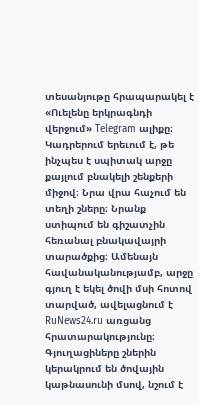տեսանյութը հրապարակել է «Ուելենը երկրագնդի վերջում» Telegram ալիքը։ Կադրերում երեւում է, թե ինչպես է սպիտակ արջը քայլում բնակելի շենքերի միջով։ Նրա վրա հաչում են տեղի շները։ Նրանք ստիպում են գիշատչին հեռանալ բնակավայրի տարածքից։ Ամենայն հավանականությամբ, արջը գյուղ է եկել ծովի մսի հոտով տարված, ավելացնում է RuNews24.ru առցանց հրատարակությունը։ Գյուղացիները շներին կերակրում են ծովային կաթնասունի մսով, նշում է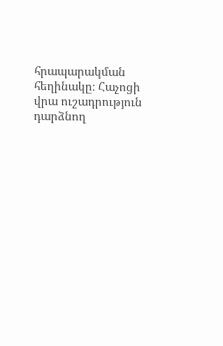հրապարակման հեղինակը։ Հաչոցի վրա ուշադրություն դարձնող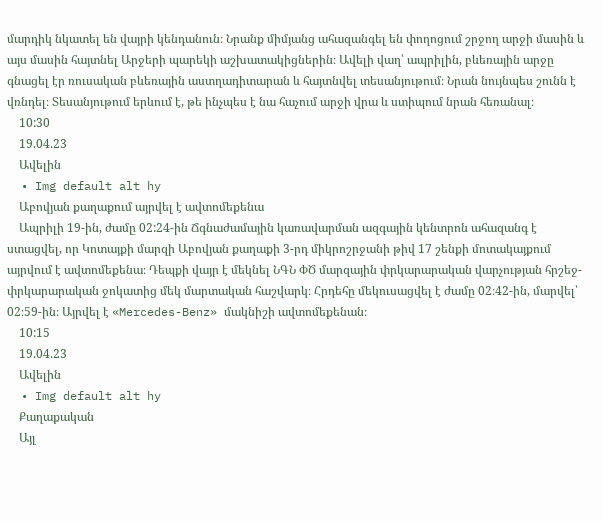մարդիկ նկատել են վայրի կենդանուն։ Նրանք միմյանց ահազանգել են փողոցում շրջող արջի մասին և այս մասին հայտնել Արջերի պարեկի աշխատակիցներին։ Ավելի վաղ՝ ապրիլին, բևեռային արջը գնացել էր ռուսական բևեռային աստղադիտարան և հայտնվել տեսանյութում։ Նրան նույնպես շունն է վռնդել։ Տեսանյութում երևում է, թե ինչպես է նա հաչում արջի վրա և ստիպում նրան հեռանալ։
    10:30
    19.04.23
    Ավելին
  • Img default alt hy
    Աբովյան քաղաքում այրվել է ավտոմեքենա
    Ապրիլի 19-ին, ժամը 02:24-ին Ճգնաժամային կառավարման ազգային կենտրոն ահազանգ է ստացվել, որ Կոտայքի մարզի Աբովյան քաղաքի 3-րդ միկրոշրջանի թիվ 17 շենքի մոտակայքում այրվում է ավտոմեքենա։ Դեպքի վայր է մեկնել ՆԳՆ ՓԾ մարզային փրկարարական վարչության հրշեջ-փրկարարական ջոկատից մեկ մարտական հաշվարկ։ Հրդեհը մեկուսացվել է ժամը 02։42-ին, մարվել՝ 02։59-ին։ Այրվել է «Mercedes-Benz» մակնիշի ավտոմեքենան։
    10:15
    19.04.23
    Ավելին
  • Img default alt hy
    Քաղաքական
    Այլ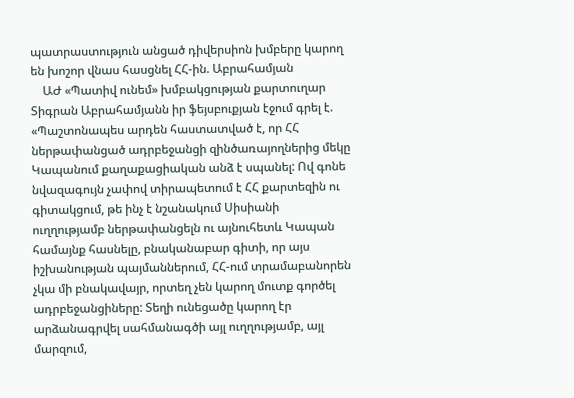պատրաստություն անցած դիվերսիոն խմբերը կարող են խոշոր վնաս հասցնել ՀՀ-ին. Աբրահամյան
    ԱԺ «Պատիվ ունեմ» խմբակցության քարտուղար Տիգրան Աբրահամյանն իր ֆեյսբուքյան էջում գրել է. «Պաշտոնապես արդեն հաստատված է, որ ՀՀ ներթափանցած ադրբեջանցի զինծառայողներից մեկը Կապանում քաղաքացիական անձ է սպանել: Ով գոնե նվազագույն չափով տիրապետում է ՀՀ քարտեզին ու գիտակցում, թե ինչ է նշանակում Սիսիանի ուղղությամբ ներթափանցելն ու այնուհետև Կապան համայնք հասնելը, բնականաբար գիտի, որ այս իշխանության պայմաններում, ՀՀ-ում տրամաբանորեն չկա մի բնակավայր, որտեղ չեն կարող մուտք գործել ադրբեջանցիները: Տեղի ունեցածը կարող էր արձանագրվել սահմանագծի այլ ուղղությամբ, այլ մարզում,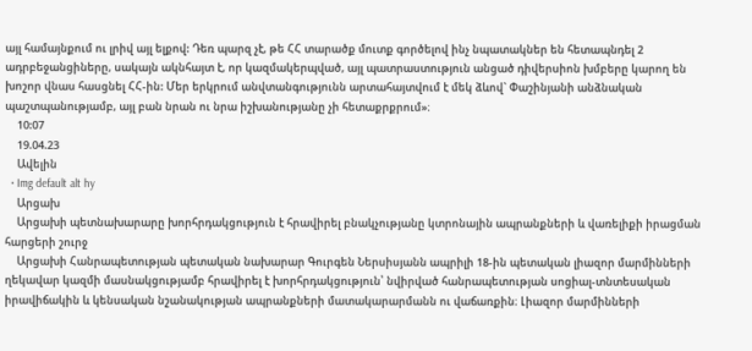այլ համայնքում ու լրիվ այլ ելքով: Դեռ պարզ չէ, թե ՀՀ տարածք մուտք գործելով ինչ նպատակներ են հետապնդել 2 ադրբեջանցիները, սակայն ակնհայտ է, որ կազմակերպված, այլ պատրաստություն անցած դիվերսիոն խմբերը կարող են խոշոր վնաս հասցնել ՀՀ-ին: Մեր երկրում անվտանգությունն արտահայտվում է մեկ ձևով` Փաշինյանի անձնական պաշտպանությամբ, այլ բան նրան ու նրա իշխանությանը չի հետաքրքրում»։
    10:07
    19.04.23
    Ավելին
  • Img default alt hy
    Արցախ
    Արցախի պետնախարարը խորհրդակցություն է հրավիրել բնակչությանը կտրոնային ապրանքների և վառելիքի իրացման հարցերի շուրջ
    Արցախի Հանրապետության պետական նախարար Գուրգեն Ներսիսյանն ապրիլի 18-ին պետական լիազոր մարմինների ղեկավար կազմի մասնակցությամբ հրավիրել է խորհրդակցություն՝ նվիրված հանրապետության սոցիալ-տնտեսական իրավիճակին և կենսական նշանակության ապրանքների մատակարարմանն ու վաճառքին։ Լիազոր մարմինների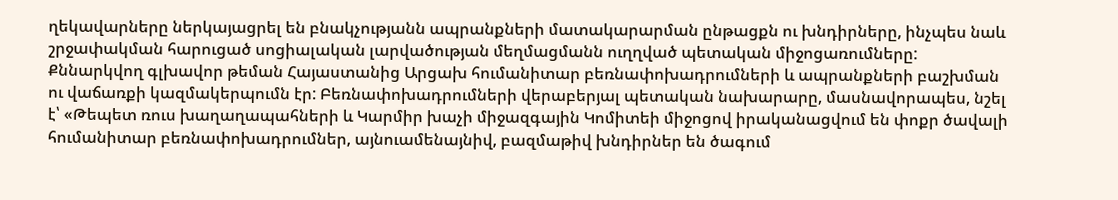ղեկավարները ներկայացրել են բնակչությանն ապրանքների մատակարարման ընթացքն ու խնդիրները, ինչպես նաև շրջափակման հարուցած սոցիալական լարվածության մեղմացմանն ուղղված պետական միջոցառումները: Քննարկվող գլխավոր թեման Հայաստանից Արցախ հումանիտար բեռնափոխադրումների և ապրանքների բաշխման ու վաճառքի կազմակերպումն էր: Բեռնափոխադրումների վերաբերյալ պետական նախարարը, մասնավորապես, նշել է՝ «Թեպետ ռուս խաղաղապահների և Կարմիր խաչի միջազգային Կոմիտեի միջոցով իրականացվում են փոքր ծավալի հումանիտար բեռնափոխադրումներ, այնուամենայնիվ, բազմաթիվ խնդիրներ են ծագում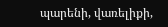պարենի, վառելիքի,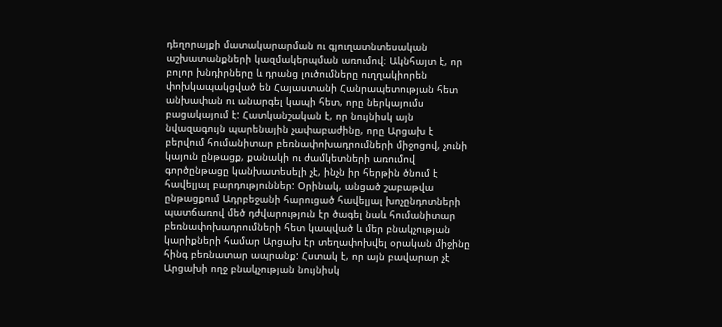դեղորայքի մատակարարման ու գյուղատնտեսական աշխատանքների կազմակերպման առումով։ Ակնհայտ է, որ բոլոր խնդիրները և դրանց լուծումները ուղղակիորեն փոխկապակցված են Հայաստանի Հանրապետության հետ անխափան ու անարգել կապի հետ, որը ներկայումս բացակայում է: Հատկանշական է, որ նույնիսկ այն նվազագույն պարենային չափաբաժինը, որը Արցախ է բերվում հումանիտար բեռնափոխադրումների միջոցով, չունի կայուն ընթացք, քանակի ու ժամկետների առումով գործընթացը կանխատեսելի չէ, ինչն իր հերթին ծնում է հավելյալ բարդություններ: Օրինակ, անցած շաբաթվա ընթացքում Ադրբեջանի հարուցած հավելյալ խոչընդոտների պատճառով մեծ դժվարություն էր ծագել նաև հումանիտար բեռնափոխադրումների հետ կապված և մեր բնակչության կարիքների համար Արցախ էր տեղափոխվել օրական միջինը հինգ բեռնատար ապրանք: Հստակ է, որ այն բավարար չէ Արցախի ողջ բնակչության նույնիսկ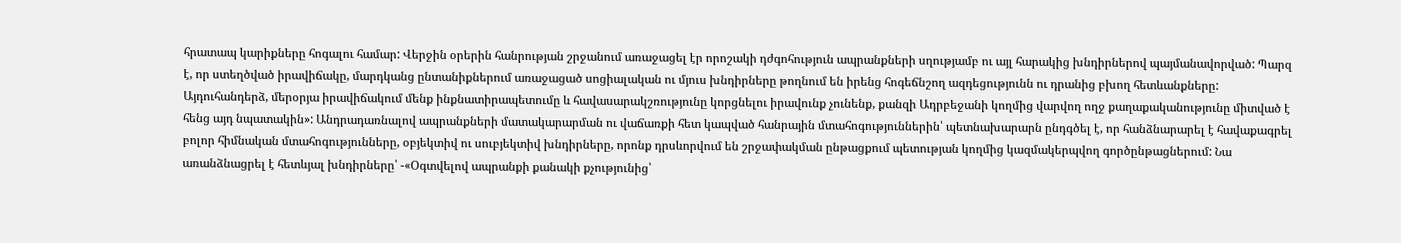հրատապ կարիքները հոգալու համար: Վերջին օրերին հանրության շրջանում առաջացել էր որոշակի դժգոհություն ապրանքների սղությամբ ու այլ հարակից խնդիրներով պայմանավորված: Պարզ է, որ ստեղծված իրավիճակը, մարդկանց ընտանիքներում առաջացած սոցիալական ու մյուս խնդիրները թողնում են իրենց հոգեճնշող ազդեցությունն ու դրանից բխող հետևանքները: Այդուհանդերձ, մերօրյա իրավիճակում մենք ինքնատիրապետումը և հավասարակշռությունը կորցնելու իրավունք չունենք, քանզի Ադրբեջանի կողմից վարվող ողջ քաղաքականությունը միտված է հենց այդ նպատակին»: Անդրադառնալով ապրանքների մատակարարման ու վաճառքի հետ կապված հանրային մտահոգություններին՝ պետնախարարն ընդգծել է, որ հանձնարարել է հավաքագրել բոլոր հիմնական մտահոգությունները, օբյեկտիվ ու սուբյեկտիվ խնդիրները, որոնք դրսևորվում են շրջափակման ընթացքում պետության կողմից կազմակերպվող գործընթացներում: Նա առանձնացրել է հետևյալ խնդիրները՝ -«Օգտվելով ապրանքի քանակի քչությունից՝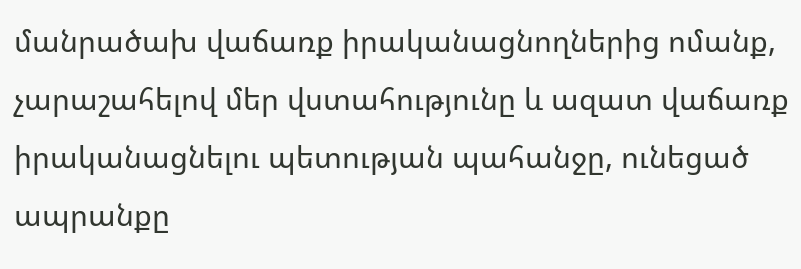մանրածախ վաճառք իրականացնողներից ոմանք, չարաշահելով մեր վստահությունը և ազատ վաճառք իրականացնելու պետության պահանջը, ունեցած ապրանքը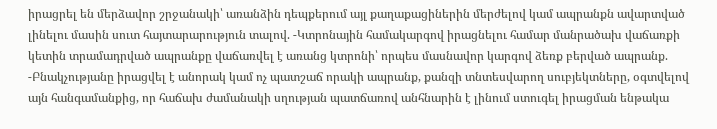իրացրել են մերձավոր շրջանակի՝ առանձին դեպքերում այլ քաղաքացիներին մերժելով կամ ապրանքն ավարտված լինելու մասին սուտ հայտարարություն տալով. -Կտրոնային համակարգով իրացնելու համար մանրածախ վաճառքի կետին տրամադրված ապրանքը վաճառվել է առանց կտրոնի՝ որպես մասնավոր կարգով ձեռք բերված ապրանք. -Բնակչությանը իրացվել է անորակ կամ ոչ պատշաճ որակի ապրանք, քանզի տնտեսվարող սուբյեկտները, օգտվելով այն հանգամանքից, որ հաճախ ժամանակի սղության պատճառով անհնարին է լինում ստուգել իրացման ենթակա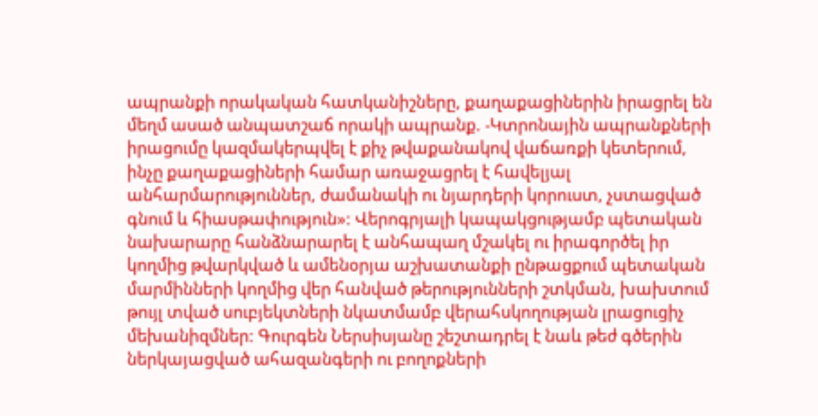ապրանքի որակական հատկանիշները, քաղաքացիներին իրացրել են մեղմ ասած անպատշաճ որակի ապրանք. -Կտրոնային ապրանքների իրացումը կազմակերպվել է քիչ թվաքանակով վաճառքի կետերում, ինչը քաղաքացիների համար առաջացրել է հավելյալ անհարմարություններ, ժամանակի ու նյարդերի կորուստ, չստացված գնում և հիասթափություն»: Վերոգրյալի կապակցությամբ պետական նախարարը հանձնարարել է անհապաղ մշակել ու իրագործել իր կողմից թվարկված և ամենօրյա աշխատանքի ընթացքում պետական մարմինների կողմից վեր հանված թերությունների շտկման, խախտում թույլ տված սուբյեկտների նկատմամբ վերահսկողության լրացուցիչ մեխանիզմներ: Գուրգեն Ներսիսյանը շեշտադրել է նաև թեժ գծերին ներկայացված ահազանգերի ու բողոքների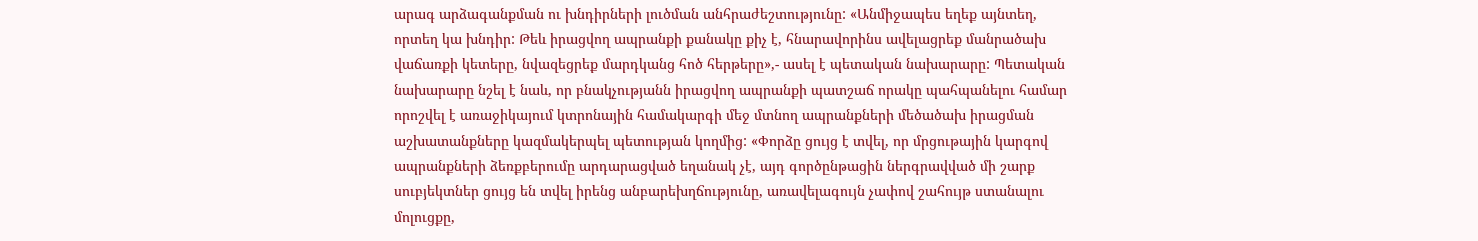արագ արձագանքման ու խնդիրների լուծման անհրաժեշտությունը: «Անմիջապես եղեք այնտեղ, որտեղ կա խնդիր: Թեև իրացվող ապրանքի քանակը քիչ է, հնարավորինս ավելացրեք մանրածախ վաճառքի կետերը, նվազեցրեք մարդկանց հոծ հերթերը»,- ասել է պետական նախարարը: Պետական նախարարը նշել է նաև, որ բնակչությանն իրացվող ապրանքի պատշաճ որակը պահպանելու համար որոշվել է առաջիկայում կտրոնային համակարգի մեջ մտնող ապրանքների մեծածախ իրացման աշխատանքները կազմակերպել պետության կողմից: «Փորձը ցույց է տվել, որ մրցութային կարգով ապրանքների ձեռքբերումը արդարացված եղանակ չէ, այդ գործընթացին ներգրավված մի շարք սուբյեկտներ ցույց են տվել իրենց անբարեխղճությունը, առավելագույն չափով շահույթ ստանալու մոլուցքը,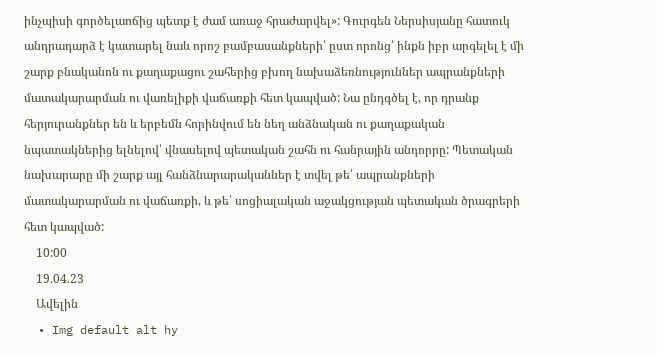ինչպիսի գործելաոճից պետք է ժամ առաջ հրաժարվել»: Գուրգեն Ներսիսյանը հատուկ անդրադարձ է կատարել նաև որոշ բամբասանքների՝ ըստ որոնց՝ ինքն իբր արգելել է մի շարք բնականոն ու քաղաքացու շահերից բխող նախաձեռնություններ ապրանքների մատակարարման ու վառելիքի վաճառքի հետ կապված: Նա ընդգծել է, որ դրանք հերյուրանքներ են և երբեմն հորինվում են նեղ անձնական ու քաղաքական նպատակներից ելնելով՝ վնասելով պետական շահն ու հանրային անդորրը: Պետական նախարարը մի շարք այլ հանձնարարականներ է տվել թե՛ ապրանքների մատակարարման ու վաճառքի, և թե՛ սոցիալական աջակցության պետական ծրագրերի հետ կապված:
    10:00
    19.04.23
    Ավելին
  • Img default alt hy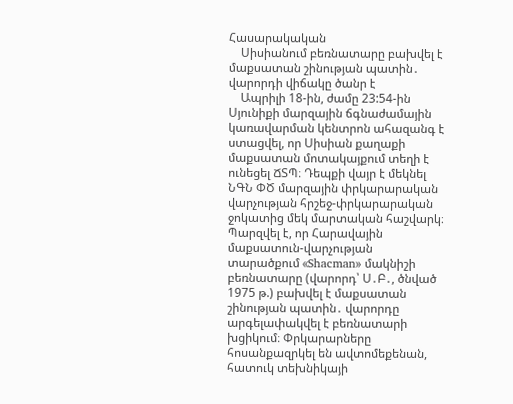Հասարակական
    Սիսիանում բեռնատարը բախվել է մաքսատան շինության պատին․ վարորդի վիճակը ծանր է
    Ապրիլի 18-ին, ժամը 23:54-ին Սյունիքի մարզային ճգնաժամային կառավարման կենտրոն ահազանգ է ստացվել, որ Սիսիան քաղաքի մաքսատան մոտակայքում տեղի է ունեցել ՃՏՊ։ Դեպքի վայր է մեկնել ՆԳՆ ՓԾ մարզային փրկարարական վարչության հրշեջ-փրկարարական ջոկատից մեկ մարտական հաշվարկ։ Պարզվել է, որ Հարավային մաքսատուն-վարչության տարածքում «Shacman» մակնիշի բեռնատարը (վարորդ՝ Ս․Բ․, ծնված 1975 թ.) բախվել է մաքսատան շինության պատին․ վարորդը արգելափակվել է բեռնատարի խցիկում։ Փրկարարները հոսանքազրկել են ավտոմեքենան, հատուկ տեխնիկայի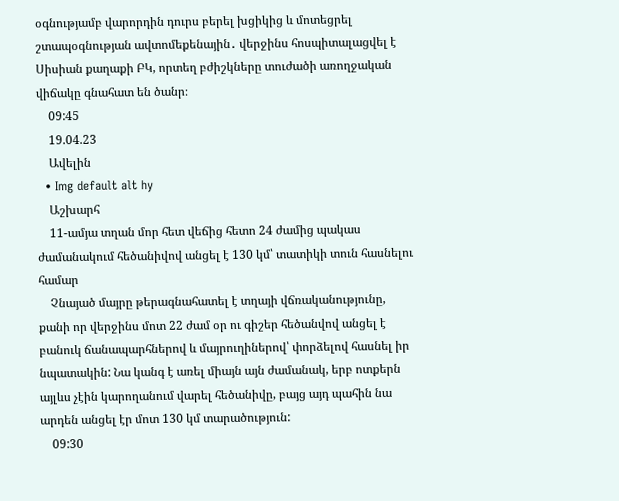օգնությամբ վարորդին դուրս բերել խցիկից և մոտեցրել շտապօգնության ավտոմեքենային․ վերջինս հոսպիտալացվել է Սիսիան քաղաքի ԲԿ, որտեղ բժիշկները տուժածի առողջական վիճակը գնահատ են ծանր։
    09:45
    19.04.23
    Ավելին
  • Img default alt hy
    Աշխարհ
    11-ամյա տղան մոր հետ վեճից հետո 24 ժամից պակաս ժամանակում հեծանիվով անցել է 130 կմ՝ տատիկի տուն հասնելու համար
    Չնայած մայրը թերագնահատել է տղայի վճռականությունը, քանի որ վերջինս մոտ 22 ժամ օր ու գիշեր հեծանվով անցել է բանուկ ճանապարհներով և մայրուղիներով՝ փորձելով հասնել իր նպատակին: Նա կանգ է առել միայն այն ժամանակ, երբ ոտքերն այլևս չէին կարողանում վարել հեծանիվը, բայց այդ պահին նա արդեն անցել էր մոտ 130 կմ տարածություն:
    09:30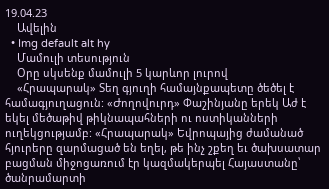19.04.23
    Ավելին
  • Img default alt hy
    Մամուլի տեսություն
    Օրը սկսենք մամուլի 5 կարևոր լուրով
    «Հրապարակ» Տեղ գյուղի համայնքապետը ծեծել է համագյուղացուն: «Ժողովուրդ» Փաշինյանը երեկ Աժ է եկել մեծաթիվ թիկնապահների ու ոստիկանների ուղեկցությամբ: «Հրապարակ» Եվրոպայից ժամանած հյուրերը զարմացած են եղել, թե ինչ շքեղ եւ ծախսատար բացման միջոցառում էր կազմակերպել Հայաստանը՝ ծանրամարտի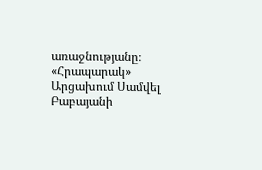առաջնությանը։ «Հրապարակ» Արցախում Սամվել Բաբայանի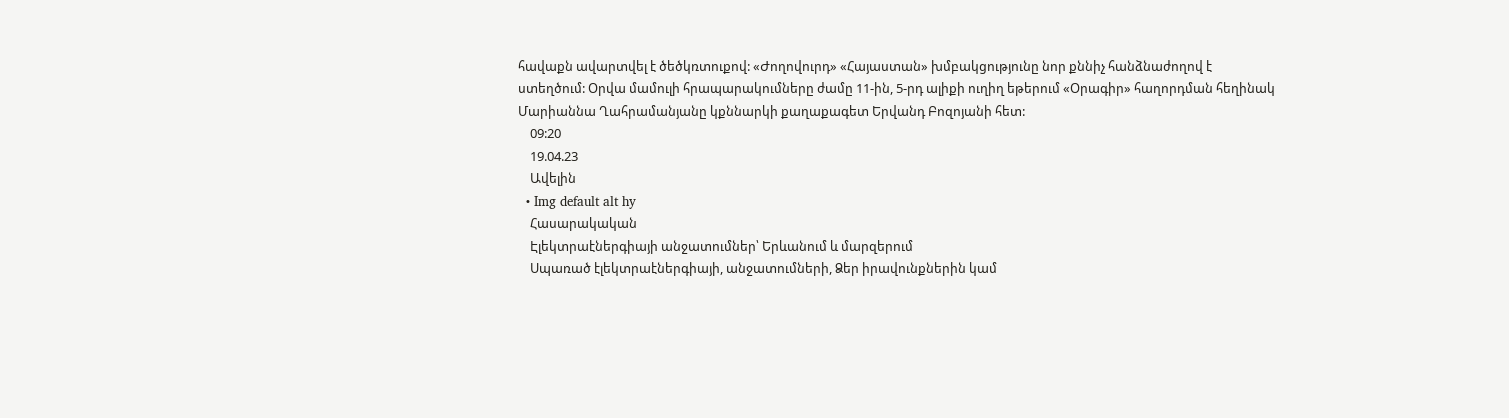հավաքն ավարտվել է ծեծկռտուքով: «Ժողովուրդ» «Հայաստան» խմբակցությունը նոր քննիչ հանձնաժողով է ստեղծում: Օրվա մամուլի հրապարակումները ժամը 11-ին, 5-րդ ալիքի ուղիղ եթերում «Օրագիր» հաղորդման հեղինակ Մարիաննա Ղահրամանյանը կքննարկի քաղաքագետ Երվանդ Բոզոյանի հետ:
    09:20
    19.04.23
    Ավելին
  • Img default alt hy
    Հասարակական
    Էլեկտրաէներգիայի անջատումներ՝ Երևանում և մարզերում
    Սպառած էլեկտրաէներգիայի, անջատումների, Ձեր իրավունքներին կամ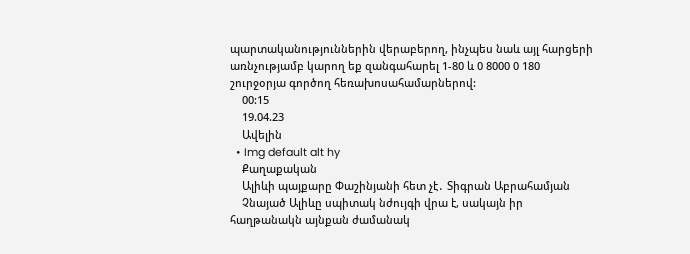պարտականություններին վերաբերող, ինչպես նաև այլ հարցերի առնչությամբ կարող եք զանգահարել 1-80 և 0 8000 0 180 շուրջօրյա գործող հեռախոսահամարներով:
    00:15
    19.04.23
    Ավելին
  • Img default alt hy
    Քաղաքական
    Ալիևի պայքարը Փաշինյանի հետ չէ․ Տիգրան Աբրահամյան
    Չնայած Ալիևը սպիտակ նժույգի վրա է, սակայն իր հաղթանակն այնքան ժամանակ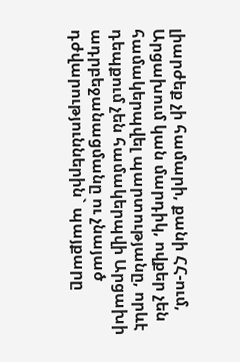լիարժեք չի համարի, քանի ՀՀ-ում, Արցախում կան մարդիկ, ովքեր չեն համակերպվել պարտությանը, որևէ դեպքում չեն համակերպվի Արցախի ադրբեջանացմանը ու չնայած դժվարություններին` պայքարը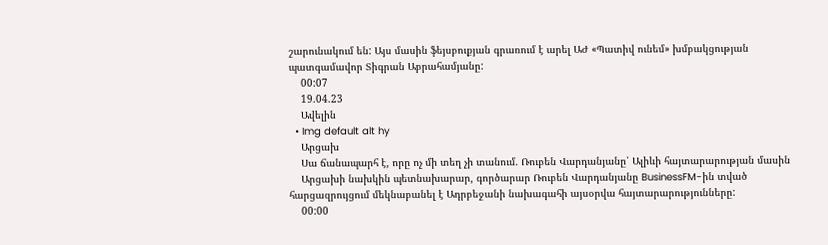շարունակում են: Այս մասին ֆեյսբուքյան գրառում է արել ԱԺ «Պատիվ ունեմ» խմբակցության պատգամավոր Տիգրան Աբրահամյանը:
    00:07
    19.04.23
    Ավելին
  • Img default alt hy
    Արցախ
    Սա ճանապարհ է, որը ոչ մի տեղ չի տանում. Ռուբեն Վարդանյանը՝ Ալիևի հայտարարության մասին
    Արցախի նախկին պետնախարար, գործարար Ռուբեն Վարդանյանը BusinessFM-ին տված հարցազրույցում մեկնաբանել է Ադրբեջանի նախագահի այսօրվա հայտարարությունները:
    00:00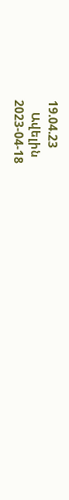19.04.23
    Ավելին
2023-04-18